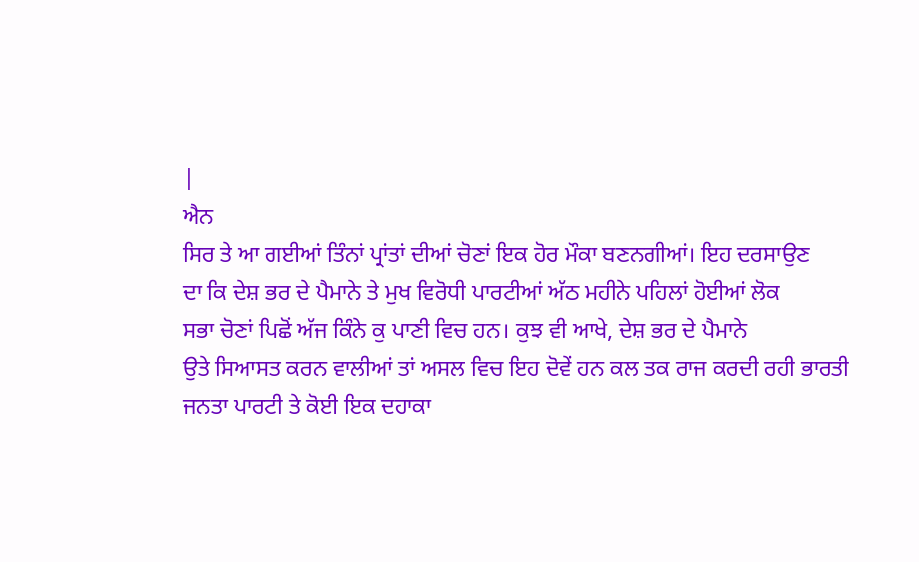|
ਐਨ
ਸਿਰ ਤੇ ਆ ਗਈਆਂ ਤਿੰਨਾਂ ਪ੍ਰਾਂਤਾਂ ਦੀਆਂ ਚੋਣਾਂ ਇਕ ਹੋਰ ਮੌਕਾ ਬਣਨਗੀਆਂ। ਇਹ ਦਰਸਾਉਣ
ਦਾ ਕਿ ਦੇਸ਼ ਭਰ ਦੇ ਪੈਮਾਨੇ ਤੇ ਮੁਖ ਵਿਰੋਧੀ ਪਾਰਟੀਆਂ ਅੱਠ ਮਹੀਨੇ ਪਹਿਲਾਂ ਹੋਈਆਂ ਲੋਕ
ਸਭਾ ਚੋਣਾਂ ਪਿਛੋਂ ਅੱਜ ਕਿੰਨੇ ਕੁ ਪਾਣੀ ਵਿਚ ਹਨ। ਕੁਝ ਵੀ ਆਖੇ, ਦੇਸ਼ ਭਰ ਦੇ ਪੈਮਾਨੇ
ਉਤੇ ਸਿਆਸਤ ਕਰਨ ਵਾਲੀਆਂ ਤਾਂ ਅਸਲ ਵਿਚ ਇਹ ਦੋਵੇਂ ਹਨ ਕਲ ਤਕ ਰਾਜ ਕਰਦੀ ਰਹੀ ਭਾਰਤੀ
ਜਨਤਾ ਪਾਰਟੀ ਤੇ ਕੋਈ ਇਕ ਦਹਾਕਾ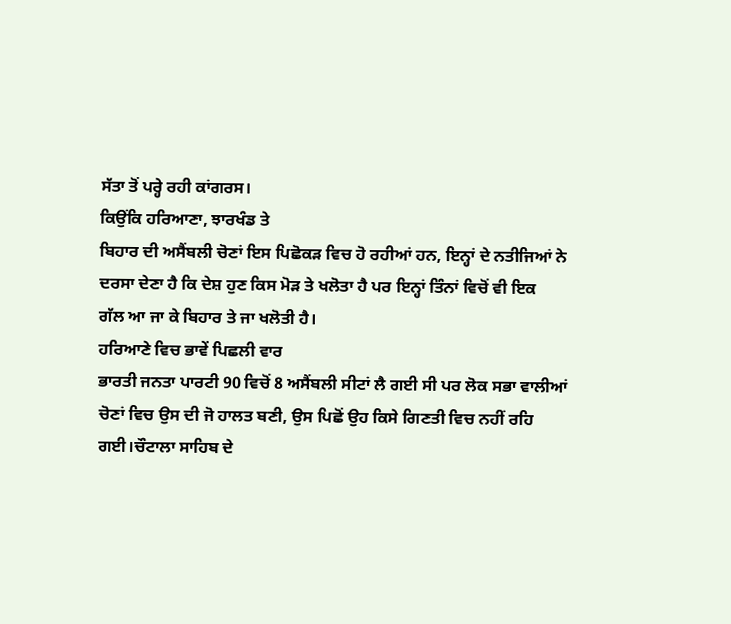ਸੱਤਾ ਤੋਂ ਪਰ੍ਹੇ ਰਹੀ ਕਾਂਗਰਸ।
ਕਿਉਂਕਿ ਹਰਿਆਣਾ, ਝਾਰਖੰਡ ਤੇ
ਬਿਹਾਰ ਦੀ ਅਸੈਂਬਲੀ ਚੋਣਾਂ ਇਸ ਪਿਛੋਕੜ ਵਿਚ ਹੋ ਰਹੀਆਂ ਹਨ, ਇਨ੍ਹਾਂ ਦੇ ਨਤੀਜਿਆਂ ਨੇ
ਦਰਸਾ ਦੇਣਾ ਹੈ ਕਿ ਦੇਸ਼ ਹੁਣ ਕਿਸ ਮੋੜ ਤੇ ਖਲੋਤਾ ਹੈ ਪਰ ਇਨ੍ਹਾਂ ਤਿੰਨਾਂ ਵਿਚੋਂ ਵੀ ਇਕ
ਗੱਲ ਆ ਜਾ ਕੇ ਬਿਹਾਰ ਤੇ ਜਾ ਖਲੋਤੀ ਹੈ।
ਹਰਿਆਣੇ ਵਿਚ ਭਾਵੇਂ ਪਿਛਲੀ ਵਾਰ
ਭਾਰਤੀ ਜਨਤਾ ਪਾਰਟੀ 90 ਵਿਚੋਂ 8 ਅਸੈਂਬਲੀ ਸੀਟਾਂ ਲੈ ਗਈ ਸੀ ਪਰ ਲੋਕ ਸਭਾ ਵਾਲੀਆਂ
ਚੋਣਾਂ ਵਿਚ ਉਸ ਦੀ ਜੋ ਹਾਲਤ ਬਣੀ, ਉਸ ਪਿਛੋਂ ਉਹ ਕਿਸੇ ਗਿਣਤੀ ਵਿਚ ਨਹੀਂ ਰਹਿ
ਗਈ।ਚੌਟਾਲਾ ਸਾਹਿਬ ਦੇ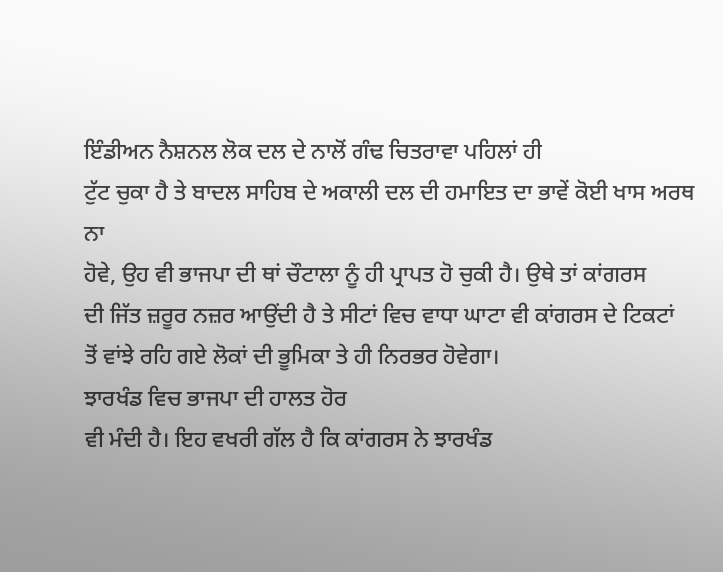ਇੰਡੀਅਨ ਨੈਸ਼ਨਲ ਲੋਕ ਦਲ ਦੇ ਨਾਲੋਂ ਗੰਢ ਚਿਤਰਾਵਾ ਪਹਿਲਾਂ ਹੀ
ਟੁੱਟ ਚੁਕਾ ਹੈ ਤੇ ਬਾਦਲ ਸਾਹਿਬ ਦੇ ਅਕਾਲੀ ਦਲ ਦੀ ਹਮਾਇਤ ਦਾ ਭਾਵੇਂ ਕੋਈ ਖਾਸ ਅਰਥ ਨਾ
ਹੋਵੇ, ਉਹ ਵੀ ਭਾਜਪਾ ਦੀ ਥਾਂ ਚੌਟਾਲਾ ਨੂੰ ਹੀ ਪ੍ਰਾਪਤ ਹੋ ਚੁਕੀ ਹੈ। ਉਥੇ ਤਾਂ ਕਾਂਗਰਸ
ਦੀ ਜਿੱਤ ਜ਼ਰੂਰ ਨਜ਼ਰ ਆਉਂਦੀ ਹੈ ਤੇ ਸੀਟਾਂ ਵਿਚ ਵਾਧਾ ਘਾਟਾ ਵੀ ਕਾਂਗਰਸ ਦੇ ਟਿਕਟਾਂ
ਤੋਂ ਵਾਂਝੇ ਰਹਿ ਗਏ ਲੋਕਾਂ ਦੀ ਭੂਮਿਕਾ ਤੇ ਹੀ ਨਿਰਭਰ ਹੋਵੇਗਾ।
ਝਾਰਖੰਡ ਵਿਚ ਭਾਜਪਾ ਦੀ ਹਾਲਤ ਹੋਰ
ਵੀ ਮੰਦੀ ਹੈ। ਇਹ ਵਖਰੀ ਗੱਲ ਹੈ ਕਿ ਕਾਂਗਰਸ ਨੇ ਝਾਰਖੰਡ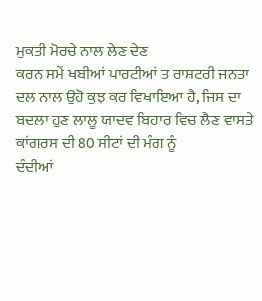ਮੁਕਤੀ ਮੋਰਚੇ ਨਾਲ ਲੇਣ ਦੇਣ
ਕਰਨ ਸਮੇਂ ਖਬੀਆਂ ਪਾਰਟੀਆਂ ਤ ਰਾਸ਼ਟਰੀ ਜਨਤਾ ਦਲ ਨਾਲ ਉਹੋ ਕੁਝ ਕਰ ਵਿਖਾਇਆ ਹੈ, ਜਿਸ ਦਾ
ਬਦਲਾ ਹੁਣ ਲਾਲੂ ਯਾਦਵ ਬਿਹਾਰ ਵਿਚ ਲੈਣ ਵਾਸਤੇ ਕਾਂਗਰਸ ਦੀ 80 ਸੀਟਾਂ ਦੀ ਮੰਗ ਨੂੰ
ਦੰਦੀਆਂ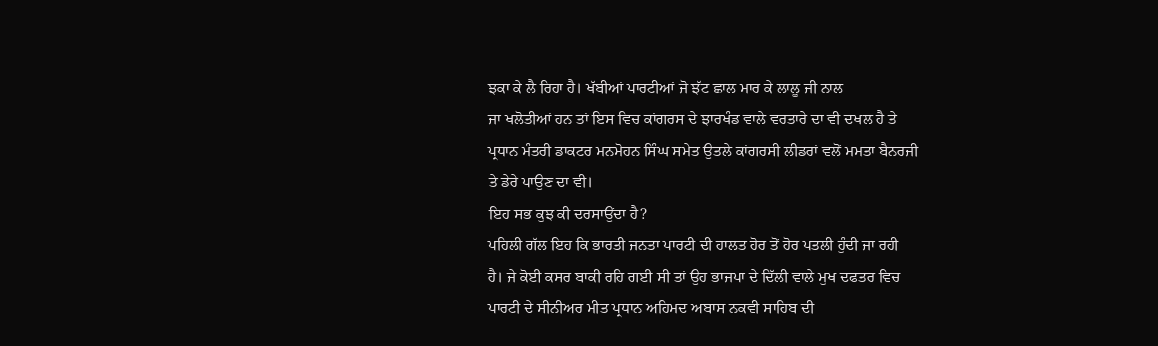ਝਕਾ ਕੇ ਲੈ ਰਿਹਾ ਹੈ। ਖੱਬੀਆਂ ਪਾਰਟੀਆਂ ਜੋ ਝੱਟ ਛਾਲ ਮਾਰ ਕੇ ਲਾਲੂ ਜੀ ਨਾਲ
ਜਾ ਖਲੋਤੀਆਂ ਹਨ ਤਾਂ ਇਸ ਵਿਚ ਕਾਂਗਰਸ ਦੇ ਝਾਰਖੰਡ ਵਾਲੇ ਵਰਤਾਰੇ ਦਾ ਵੀ ਦਖਲ ਹੈ ਤੇ
ਪ੍ਰਧਾਨ ਮੰਤਰੀ ਡਾਕਟਰ ਮਨਮੋਹਨ ਸਿੰਘ ਸਮੇਤ ਉਤਲੇ ਕਾਂਗਰਸੀ ਲੀਡਰਾਂ ਵਲੋਂ ਮਮਤਾ ਬੈਨਰਜੀ
ਤੇ ਡੇਰੇ ਪਾਉਣ ਦਾ ਵੀ।
ਇਹ ਸਭ ਕੁਝ ਕੀ ਦਰਸਾਉਂਦਾ ਹੈ?
ਪਹਿਲੀ ਗੱਲ ਇਹ ਕਿ ਭਾਰਤੀ ਜਨਤਾ ਪਾਰਟੀ ਦੀ ਹਾਲਤ ਹੋਰ ਤੋਂ ਹੋਰ ਪਤਲੀ ਹੁੰਦੀ ਜਾ ਰਹੀ
ਹੈ। ਜੇ ਕੋਈ ਕਸਰ ਬਾਕੀ ਰਹਿ ਗਈ ਸੀ ਤਾਂ ਉਹ ਭਾਜਪਾ ਦੇ ਦਿੱਲੀ ਵਾਲੇ ਮੁਖ ਦਫਤਰ ਵਿਚ
ਪਾਰਟੀ ਦੇ ਸੀਨੀਅਰ ਮੀਤ ਪ੍ਰਧਾਨ ਅਹਿਮਦ ਅਬਾਸ ਨਕਵੀ ਸਾਹਿਬ ਦੀ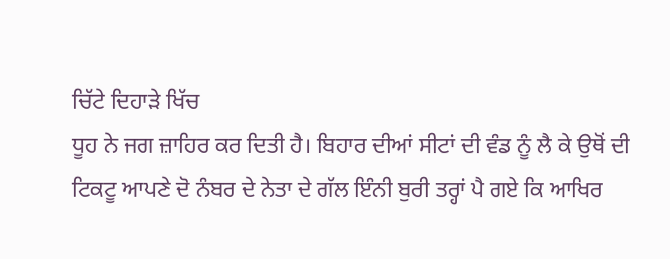ਚਿੱਟੇ ਦਿਹਾੜੇ ਖਿੱਚ
ਧੂਹ ਨੇ ਜਗ ਜ਼ਾਹਿਰ ਕਰ ਦਿਤੀ ਹੈ। ਬਿਹਾਰ ਦੀਆਂ ਸੀਟਾਂ ਦੀ ਵੰਡ ਨੂੰ ਲੈ ਕੇ ਉਥੋਂ ਦੀ
ਟਿਕਟੂ ਆਪਣੇ ਦੋ ਨੰਬਰ ਦੇ ਨੇਤਾ ਦੇ ਗੱਲ ਇੰਨੀ ਬੁਰੀ ਤਰ੍ਹਾਂ ਪੈ ਗਏ ਕਿ ਆਖਿਰ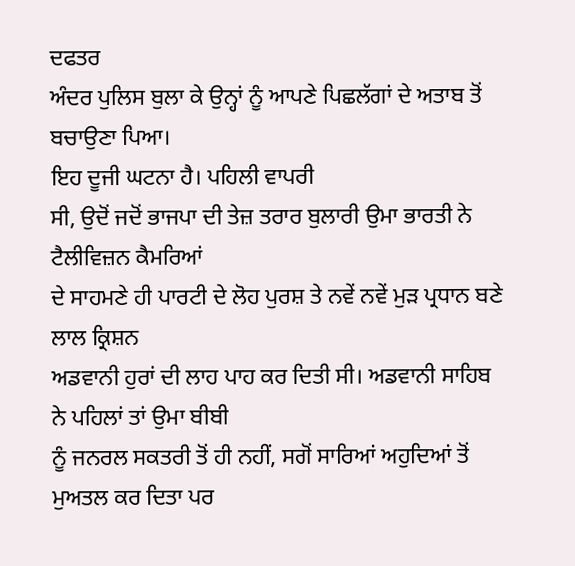ਦਫਤਰ
ਅੰਦਰ ਪੁਲਿਸ ਬੁਲਾ ਕੇ ਉਨ੍ਹਾਂ ਨੂੰ ਆਪਣੇ ਪਿਛਲੱਗਾਂ ਦੇ ਅਤਾਬ ਤੋਂ ਬਚਾਉਣਾ ਪਿਆ।
ਇਹ ਦੂਜੀ ਘਟਨਾ ਹੈ। ਪਹਿਲੀ ਵਾਪਰੀ
ਸੀ, ਉਦੋਂ ਜਦੋਂ ਭਾਜਪਾ ਦੀ ਤੇਜ਼ ਤਰਾਰ ਬੁਲਾਰੀ ਉਮਾ ਭਾਰਤੀ ਨੇ ਟੈਲੀਵਿਜ਼ਨ ਕੈਮਰਿਆਂ
ਦੇ ਸਾਹਮਣੇ ਹੀ ਪਾਰਟੀ ਦੇ ਲੋਹ ਪੁਰਸ਼ ਤੇ ਨਵੇਂ ਨਵੇਂ ਮੁੜ ਪ੍ਰਧਾਨ ਬਣੇ ਲਾਲ ਕ੍ਰਿਸ਼ਨ
ਅਡਵਾਨੀ ਹੁਰਾਂ ਦੀ ਲਾਹ ਪਾਹ ਕਰ ਦਿਤੀ ਸੀ। ਅਡਵਾਨੀ ਸਾਹਿਬ ਨੇ ਪਹਿਲਾਂ ਤਾਂ ਉਮਾ ਬੀਬੀ
ਨੂੰ ਜਨਰਲ ਸਕਤਰੀ ਤੋਂ ਹੀ ਨਹੀਂ, ਸਗੋਂ ਸਾਰਿਆਂ ਅਹੁਦਿਆਂ ਤੋਂ ਮੁਅਤਲ ਕਰ ਦਿਤਾ ਪਰ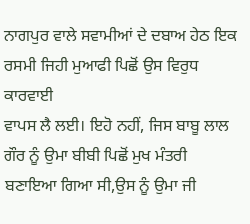ਨਾਗਪੁਰ ਵਾਲੇ ਸਵਾਮੀਆਂ ਦੇ ਦਬਾਅ ਹੇਠ ਇਕ ਰਸਮੀ ਜਿਹੀ ਮੁਆਫੀ ਪਿਛੋਂ ਉਸ ਵਿਰੁਧ ਕਾਰਵਾਈ
ਵਾਪਸ ਲੈ ਲਈ। ਇਹੋ ਨਹੀਂ, ਜਿਸ ਬਾਬੂ ਲਾਲ ਗੌਰ ਨੂੰ ਉਮਾ ਬੀਬੀ ਪਿਛੋਂ ਮੁਖ ਮੰਤਰੀ
ਬਣਾਇਆ ਗਿਆ ਸੀ,ਉਸ ਨੂੰ ਉਮਾ ਜੀ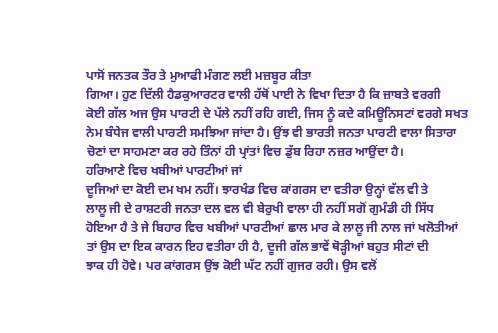ਪਾਸੋਂ ਜਨਤਕ ਤੌਰ ਤੇ ਮੁਆਫੀ ਮੰਗਣ ਲਈ ਮਜ਼ਬੂਰ ਕੀਤਾ
ਗਿਆ। ਹੁਣ ਦਿੱਲੀ ਹੈਡਕੁਆਰਟਰ ਵਾਲੀ ਹੱਥੋਂ ਪਾਈ ਨੇ ਵਿਖਾ ਦਿਤਾ ਹੈ ਕਿ ਜ਼ਾਬਤੇ ਵਰਗੀ
ਕੋਈ ਗੱਲ ਅਜ ਉਸ ਪਾਰਟੀ ਦੇ ਪੱਲੇ ਨਹੀਂ ਰਹਿ ਗਈ, ਜਿਸ ਨੂੰ ਕਦੇ ਕਮਿਊਨਿਸਟਾਂ ਵਰਗੇ ਸਖਤ
ਨੇਮ ਬੰਧੇਜ ਵਾਲੀ ਪਾਰਟੀ ਸਮਝਿਆ ਜਾਂਦਾ ਹੈ। ਉਂਝ ਵੀ ਭਾਰਤੀ ਜਨਤਾ ਪਾਰਟੀ ਵਾਲਾ ਸਿਤਾਰਾ
ਚੋਣਾਂ ਦਾ ਸਾਹਮਣਾ ਕਰ ਰਹੇ ਤਿੰਨਾਂ ਹੀ ਪ੍ਰਾਂਤਾਂ ਵਿਚ ਡੁੱਬ ਰਿਹਾ ਨਜ਼ਰ ਆਉਂਦਾ ਹੈ।
ਹਰਿਆਣੇ ਵਿਚ ਖਬੀਆਂ ਪਾਰਟੀਆਂ ਜਾਂ
ਦੂਜਿਆਂ ਦਾ ਕੋਈ ਦਮ ਖਮ ਨਹੀਂ। ਝਾਰਖੰਡ ਵਿਚ ਕਾਂਗਰਸ ਦਾ ਵਤੀਰਾ ਉਨ੍ਹਾਂ ਵੱਲ ਵੀ ਤੇ
ਲਾਲੂ ਜੀ ਦੇ ਰਾਸ਼ਟਰੀ ਜਨਤਾ ਦਲ ਵਲ ਵੀ ਬੇਰੁਖੀ ਵਾਲਾ ਹੀ ਨਹੀਂ ਸਗੋਂ ਗੁਮੰਡੀ ਹੀ ਸਿੱਧ
ਹੋਇਆ ਹੈ ਤੇ ਜੇ ਬਿਹਾਰ ਵਿਚ ਖਬੀਆਂ ਪਾਰਟੀਆਂ ਛਾਲ ਮਾਰ ਕੇ ਲਾਲੂ ਜੀ ਨਾਲ ਜਾਂ ਖਲੋਤੀਆਂ
ਤਾਂ ਉਸ ਦਾ ਇਕ ਕਾਰਨ ਇਹ ਵਤੀਰਾ ਹੀ ਹੈ, ਦੂਜੀ ਗੱਲ ਭਾਵੇਂ ਥੋੜ੍ਹੀਆਂ ਬਹੁਤ ਸੀਟਾਂ ਦੀ
ਝਾਕ ਹੀ ਹੋਵੇ। ਪਰ ਕਾਂਗਰਸ ਉਂਝ ਕੋਈ ਘੱਟ ਨਹੀਂ ਗੁਜਰ ਰਹੀ। ਉਸ ਵਲੋਂ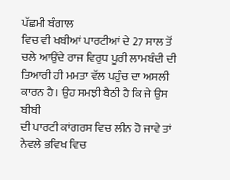ਪੱਛਮੀ ਬੰਗਾਲ
ਵਿਚ ਵੀ ਖਬੀਆਂ ਪਾਰਟੀਆਂ ਦੇ 27 ਸਾਲ ਤੋਂ ਚਲੇ ਆਉਂਦੇ ਰਾਜ ਵਿਰੁਧ ਪੂਰੀ ਲਾਮਬੰਦੀ ਦੀ
ਤਿਆਰੀ ਹੀ ਮਮਤਾ ਵੱਲ ਪਹੁੰਚ ਦਾ ਅਸਲੀ ਕਾਰਨ ਹੈ। ਉਹ ਸਮਝੀ ਬੈਠੀ ਹੈ ਕਿ ਜੇ ਉਸ ਬੀਬੀ
ਦੀ ਪਾਰਟੀ ਕਾਂਗਰਸ ਵਿਚ ਲੀਨ ਹੋ ਜਾਵੇ ਤਾਂ ਨੇਵਲੇ ਭਵਿਖ ਵਿਚ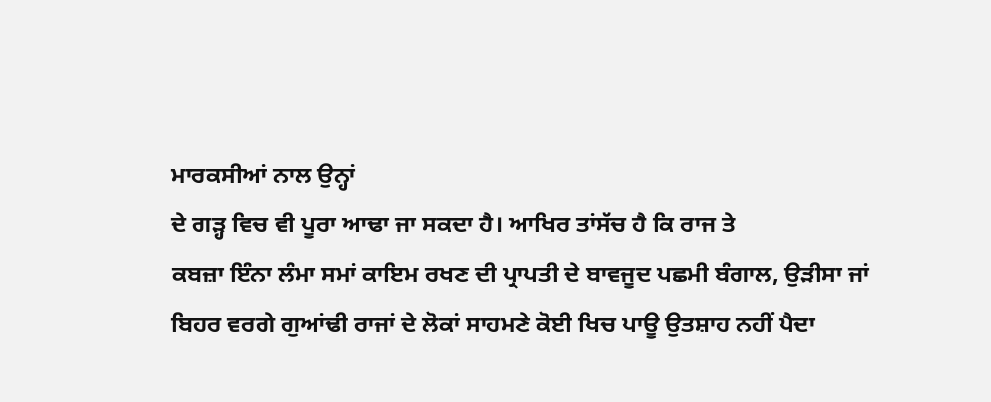ਮਾਰਕਸੀਆਂ ਨਾਲ ਉਨ੍ਹਾਂ
ਦੇ ਗੜ੍ਹ ਵਿਚ ਵੀ ਪੂਰਾ ਆਢਾ ਜਾ ਸਕਦਾ ਹੈ। ਆਖਿਰ ਤਾਂਸੱਚ ਹੈ ਕਿ ਰਾਜ ਤੇ
ਕਬਜ਼ਾ ਇੰਨਾ ਲੰਮਾ ਸਮਾਂ ਕਾਇਮ ਰਖਣ ਦੀ ਪ੍ਰਾਪਤੀ ਦੇ ਬਾਵਜੂਦ ਪਛਮੀ ਬੰਗਾਲ, ਉੜੀਸਾ ਜਾਂ
ਬਿਹਰ ਵਰਗੇ ਗੁਆਂਢੀ ਰਾਜਾਂ ਦੇ ਲੋਕਾਂ ਸਾਹਮਣੇ ਕੋਈ ਖਿਚ ਪਾਊ ਉਤਸ਼ਾਹ ਨਹੀਂ ਪੈਦਾ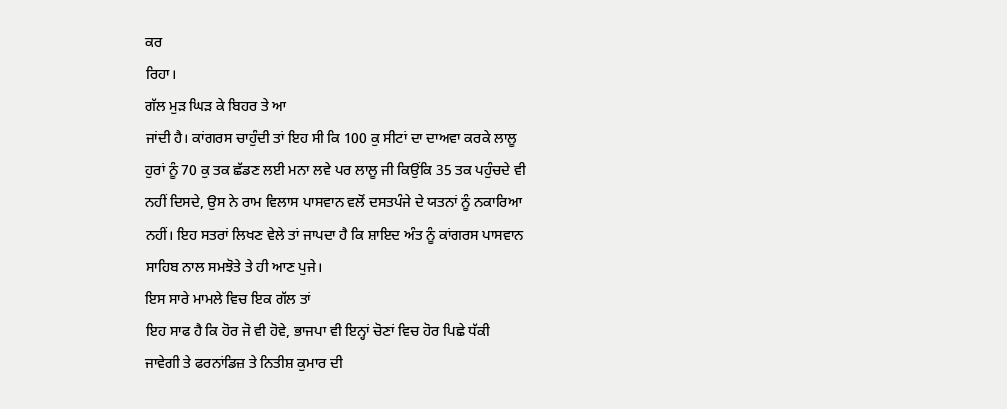ਕਰ
ਰਿਹਾ।
ਗੱਲ ਮੁੜ ਘਿੜ ਕੇ ਬਿਹਰ ਤੇ ਆ
ਜਾਂਦੀ ਹੈ। ਕਾਂਗਰਸ ਚਾਹੁੰਦੀ ਤਾਂ ਇਹ ਸੀ ਕਿ 100 ਕੁ ਸੀਟਾਂ ਦਾ ਦਾਅਵਾ ਕਰਕੇ ਲਾਲੂ
ਹੁਰਾਂ ਨੂੰ 70 ਕੁ ਤਕ ਛੱਡਣ ਲਈ ਮਨਾ ਲਵੇ ਪਰ ਲਾਲੂ ਜੀ ਕਿਉਂਕਿ 35 ਤਕ ਪਹੁੰਚਦੇ ਵੀ
ਨਹੀਂ ਦਿਸਦੇ, ਉਸ ਨੇ ਰਾਮ ਵਿਲਾਸ ਪਾਸਵਾਨ ਵਲੋਂ ਦਸਤਪੰਜੇ ਦੇ ਯਤਨਾਂ ਨੂੰ ਨਕਾਰਿਆ
ਨਹੀਂ। ਇਹ ਸਤਰਾਂ ਲਿਖਣ ਵੇਲੇ ਤਾਂ ਜਾਪਦਾ ਹੈ ਕਿ ਸ਼ਾਇਦ ਅੰਤ ਨੂੰ ਕਾਂਗਰਸ ਪਾਸਵਾਨ
ਸਾਹਿਬ ਨਾਲ ਸਮਝੋਤੇ ਤੇ ਹੀ ਆਣ ਪੁਜੇ।
ਇਸ ਸਾਰੇ ਮਾਮਲੇ ਵਿਚ ਇਕ ਗੱਲ ਤਾਂ
ਇਹ ਸਾਫ ਹੈ ਕਿ ਹੋਰ ਜੋ ਵੀ ਹੋਵੇ, ਭਾਜਪਾ ਵੀ ਇਨ੍ਹਾਂ ਚੋਣਾਂ ਵਿਚ ਹੋਰ ਪਿਛੇ ਧੱਕੀ
ਜਾਵੇਗੀ ਤੇ ਫਰਨਾਂਡਿਜ਼ ਤੇ ਨਿਤੀਸ਼ ਕੁਮਾਰ ਦੀ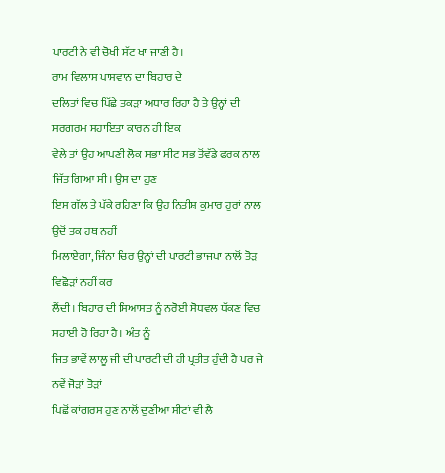ਪਾਰਟੀ ਨੇ ਵੀ ਚੋਖੀ ਸੱਟ ਖਾ ਜਾਣੀ ਹੈ।
ਰਾਮ ਵਿਲਾਸ ਪਾਸਵਾਨ ਦਾ ਬਿਹਾਰ ਦੇ
ਦਲਿਤਾਂ ਵਿਚ ਪਿੱਛੇ ਤਕੜਾ ਅਧਾਰ ਰਿਹਾ ਹੈ ਤੇ ਉਨ੍ਹਾਂ ਦੀ ਸਰਗਰਮ ਸਹਾਇਤਾ ਕਾਰਨ ਹੀ ਇਕ
ਵੇਲੇ ਤਾਂ ਉਹ ਆਪਣੀ ਲੋਕ ਸਭਾ ਸੀਟ ਸਭ ਤੋਂਵੱਡੇ ਫਰਕ ਨਾਲ ਜਿੱਤ ਗਿਆ ਸੀ। ਉਸ ਦਾ ਹੁਣ
ਇਸ ਗੱਲ ਤੇ ਪੱਕੇ ਰਹਿਣਾ ਕਿ ਉਹ ਨਿਤੀਸ਼ ਕੁਮਾਰ ਹੁਰਾਂ ਨਾਲ ਉਦੋਂ ਤਕ ਹਥ ਨਹੀਂ
ਮਿਲਾਏਗਾ, ਜਿੰਨਾ ਚਿਰ ਉਨ੍ਹਾਂ ਦੀ ਪਾਰਟੀ ਭਾਜਪਾ ਨਾਲੋਂ ਤੋੜ ਵਿਛੋੜਾਂ ਨਹੀਂ ਕਰ
ਲੈਂਦੀ। ਬਿਹਾਰ ਦੀ ਸਿਆਸਤ ਨੂੰ ਨਰੋਈ ਸੋਧਵਲ ਧੱਕਣ ਵਿਚ ਸਹਾਈ ਹੋ ਰਿਹਾ ਹੈ। ਅੰਤ ਨੂੰ
ਜਿਤ ਭਾਵੇਂ ਲਾਲੂ ਜੀ ਦੀ ਪਾਰਟੀ ਦੀ ਹੀ ਪ੍ਰਤੀਤ ਹੁੰਦੀ ਹੈ ਪਰ ਜੇ ਨਵੇਂ ਜੋੜਾਂ ਤੋੜਾਂ
ਪਿਛੋਂ ਕਾਂਗਰਸ ਹੁਣ ਨਾਲੋਂ ਦੁਣੀਆ ਸੀਟਾਂ ਵੀ ਲੈ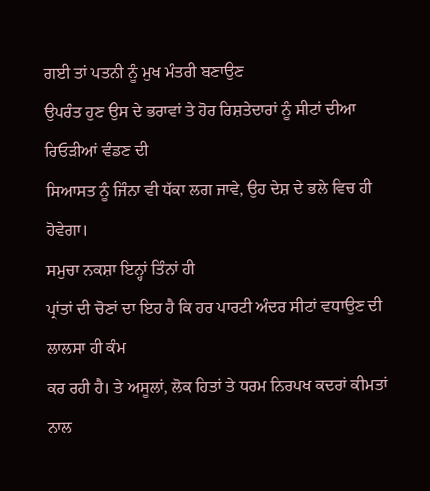ਗਈ ਤਾਂ ਪਤਨੀ ਨੂੰ ਮੁਖ ਮੰਤਰੀ ਬਣਾਉਣ
ਉਪਰੰਤ ਹੁਣ ਉਸ ਦੇ ਭਰਾਵਾਂ ਤੇ ਹੋਰ ਰਿਸ਼ਤੇਦਾਰਾਂ ਨੂੰ ਸੀਟਾਂ ਦੀਆ ਰਿਓੜੀਆਂ ਵੰਡਣ ਦੀ
ਸਿਆਸਤ ਨੂੰ ਜਿੰਨਾ ਵੀ ਧੱਕਾ ਲਗ ਜਾਵੇ, ਉਹ ਦੇਸ਼ ਦੇ ਭਲੇ ਵਿਚ ਹੀ ਹੋਵੇਗਾ।
ਸਮੁਚਾ ਨਕਸ਼ਾ ਇਨ੍ਹਾਂ ਤਿੰਨਾਂ ਹੀ
ਪ੍ਰਾਂਤਾਂ ਦੀ ਚੋਣਾਂ ਦਾ ਇਹ ਹੈ ਕਿ ਹਰ ਪਾਰਟੀ ਅੰਦਰ ਸੀਟਾਂ ਵਧਾਉਣ ਦੀ ਲਾਲਸਾ ਹੀ ਕੰਮ
ਕਰ ਰਹੀ ਹੈ। ਤੇ ਅਸੂਲਾਂ, ਲੋਕ ਹਿਤਾਂ ਤੇ ਧਰਮ ਨਿਰਪਖ ਕਦਰਾਂ ਕੀਮਤਾਂ ਨਾਲ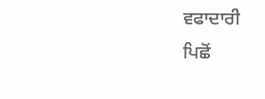ਵਫਾਦਾਰੀ
ਪਿਛੋਂ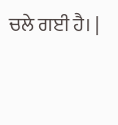ਚਲੇ ਗਈ ਹੈ। |